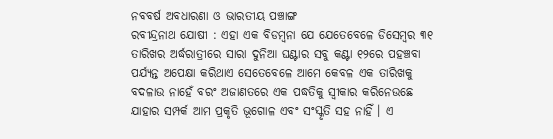ନବବର୍ଷ ଅବଧାରଣା ଓ ଭାରତୀୟ ପଞ୍ଚାଙ୍ଗ
ରବୀନ୍ଦ୍ରନାଥ ଯୋଷୀ : ଏହା ଏକ ବିଡମ୍ବନା ଯେ ଯେତେବେଳେ ଡିସେମ୍ବର ୩୧ ତାରିଖର ଅର୍ଦ୍ଧରାତ୍ରୀରେ ସାରା ଦୁନିଆ ଘଣ୍ଟାର ସବୁ କଣ୍ଟା ୧୨ରେ ପହଞ୍ଚବା ପର୍ଯ୍ୟନ୍ତ ଅପେକ୍ଷା କରିଥାଏ ସେତେବେଳେ ଆମେ କେବଳ ଏକ ତାରିଖକୁ ବଦଳାଉ ନାହେଁ ବରଂ ଅଜାଣତରେ ଏକ ପଦ୍ଧତିକୁ ସ୍ୱୀକାର କରିନେଉଛେ ଯାହାର ସମ୍ପର୍କ ଆମ ପ୍ରକୃତି ଭୂଗୋଳ ଏବଂ ସଂସ୍କୃତି ସହ ନାହିଁ । ଏ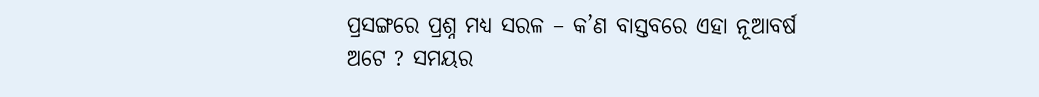ପ୍ରସଙ୍ଗରେ ପ୍ରଶ୍ନ ମଧ୍ୟ ସରଳ – କ’ଣ ବାସ୍ତବରେ ଏହା ନୂଆବର୍ଷ ଅଟେ ? ସମୟର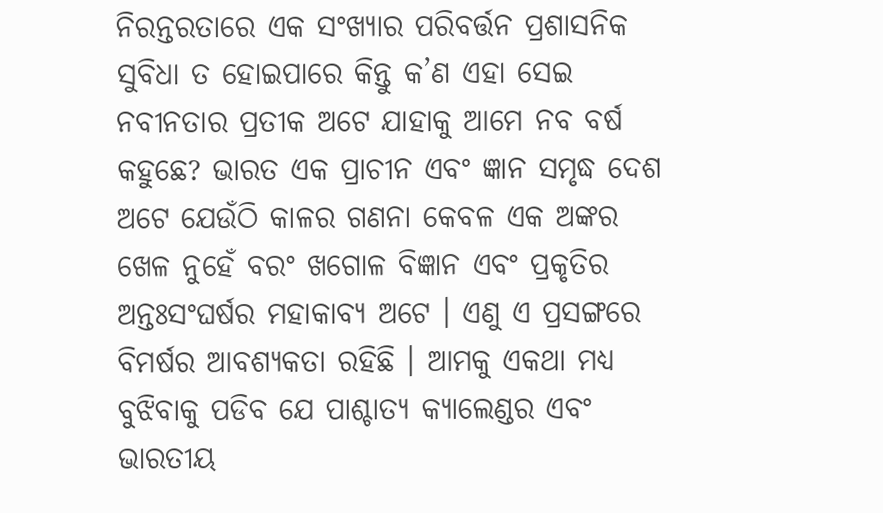ନିରନ୍ତରତାରେ ଏକ ସଂଖ୍ୟାର ପରିବର୍ତ୍ତନ ପ୍ରଶାସନିକ ସୁବିଧା ତ ହୋଇପାରେ କିନ୍ତୁ କ’ଣ ଏହା ସେଇ ନବୀନତାର ପ୍ରତୀକ ଅଟେ ଯାହାକୁ ଆମେ ନବ ବର୍ଷ କହୁଛେ? ଭାରତ ଏକ ପ୍ରାଚୀନ ଏବଂ ଜ୍ଞାନ ସମୃଦ୍ଧ ଦେଶ ଅଟେ ଯେଉଁଠି କାଳର ଗଣନା କେବଳ ଏକ ଅଙ୍କର ଖେଳ ନୁହେଁ ବରଂ ଖଗୋଳ ବିଜ୍ଞାନ ଏବଂ ପ୍ରକୃତିର ଅନ୍ତଃସଂଘର୍ଷର ମହାକାବ୍ୟ ଅଟେ । ଏଣୁ ଏ ପ୍ରସଙ୍ଗରେ ବିମର୍ଷର ଆବଶ୍ୟକତା ରହିଛି । ଆମକୁ ଏକଥା ମଧ୍ୟ ବୁଝିବାକୁ ପଡିବ ଯେ ପାଶ୍ଚାତ୍ୟ କ୍ୟାଲେଣ୍ଡର ଏବଂ ଭାରତୀୟ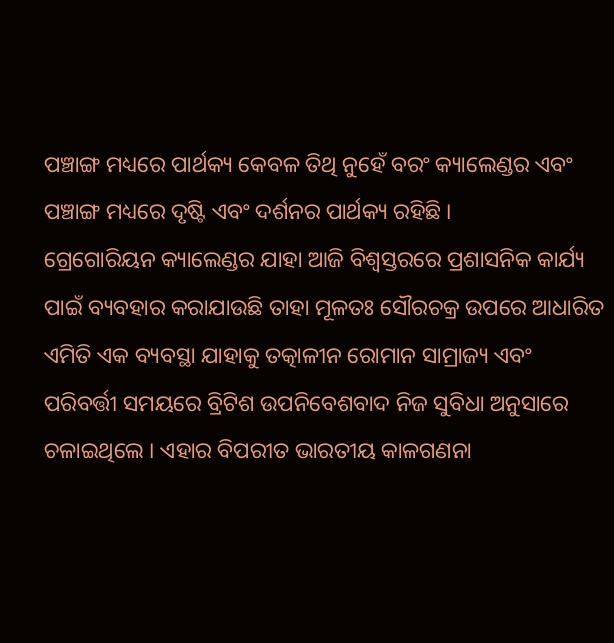ପଞ୍ଚାଙ୍ଗ ମଧ୍ୟରେ ପାର୍ଥକ୍ୟ କେବଳ ତିଥି ନୁହେଁ ବରଂ କ୍ୟାଲେଣ୍ଡର ଏବଂ ପଞ୍ଚାଙ୍ଗ ମଧ୍ୟରେ ଦୃଷ୍ଟି ଏବଂ ଦର୍ଶନର ପାର୍ଥକ୍ୟ ରହିଛି ।
ଗ୍ରେଗୋରିୟନ କ୍ୟାଲେଣ୍ଡର ଯାହା ଆଜି ବିଶ୍ୱସ୍ତରରେ ପ୍ରଶାସନିକ କାର୍ଯ୍ୟ ପାଇଁ ବ୍ୟବହାର କରାଯାଉଛି ତାହା ମୂଳତଃ ସୌରଚକ୍ର ଉପରେ ଆଧାରିତ ଏମିତି ଏକ ବ୍ୟବସ୍ଥା ଯାହାକୁ ତତ୍କାଳୀନ ରୋମାନ ସାମ୍ରାଜ୍ୟ ଏବଂ ପରିବର୍ତ୍ତୀ ସମୟରେ ବ୍ରିଟିଶ ଉପନିବେଶବାଦ ନିଜ ସୁବିଧା ଅନୁସାରେ ଚଳାଇଥିଲେ । ଏହାର ବିପରୀତ ଭାରତୀୟ କାଳଗଣନା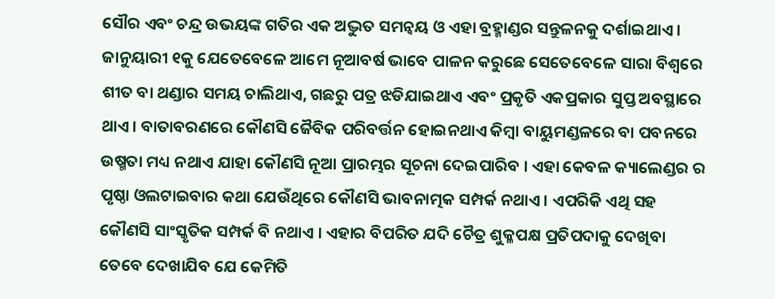ସୌର ଏବଂ ଚନ୍ଦ୍ର ଉଭୟଙ୍କ ଗତିର ଏକ ଅଦ୍ଭୁତ ସମନ୍ୱୟ ଓ ଏହା ବ୍ରହ୍ମାଣ୍ଡର ସନ୍ତୁଳନକୁ ଦର୍ଶାଇଥାଏ । ଜାନୁୟାରୀ ୧କୁ ଯେତେବେଳେ ଆମେ ନୂଆବର୍ଷ ଭାବେ ପାଳନ କରୁଛେ ସେତେବେଳେ ସାରା ବିଶ୍ୱରେ ଶୀତ ବା ଥଣ୍ଡାର ସମୟ ଚାଲିଥାଏ, ଗଛରୁ ପତ୍ର ଝଡିଯାଇଥାଏ ଏବଂ ପ୍ରକୃତି ଏକପ୍ରକାର ସୁପ୍ତ ଅବସ୍ଥାରେ ଥାଏ । ବାତାବରଣରେ କୌଣସି ଜୈବିକ ପରିବର୍ତ୍ତନ ହୋଇନଥାଏ କିମ୍ବା ବାୟୁମଣ୍ଡଳରେ ବା ପବନରେ ଉଷ୍ମତା ମଧ୍ୟ ନଥାଏ ଯାହା କୌଣସି ନୂଆ ପ୍ରାରମ୍ଭର ସୂଚନା ଦେଇପାରିବ । ଏହା କେବଳ କ୍ୟାଲେଣ୍ଡର ର ପୃଷ୍ଠା ଓଲଟାଇବାର କଥା ଯେଉଁଥିରେ କୌଣସି ଭାବନାତ୍ମକ ସମ୍ପର୍କ ନଥାଏ । ଏପରିକି ଏଥି ସହ କୌଣସି ସାଂସ୍କୃତିକ ସମ୍ପର୍କ ବି ନଥାଏ । ଏହାର ବିପରିତ ଯଦି ଚୈତ୍ର ଶୁକ୍ଳପକ୍ଷ ପ୍ରତିପଦାକୁ ଦେଖିବା ତେବେ ଦେଖାଯିବ ଯେ କେମିତି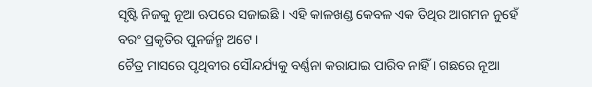ସୃଷ୍ଟି ନିଜକୁ ନୂଆ ଋପରେ ସଜାଇଛି । ଏହି କାଳଖଣ୍ଡ କେବଳ ଏକ ତିଥିର ଆଗମନ ନୁହେଁ ବରଂ ପ୍ରକୃତିର ପୁନର୍ଜନ୍ମ ଅଟେ ।
ଚୈତ୍ର ମାସରେ ପୃଥିବୀର ସୌନ୍ଦର୍ଯ୍ୟକୁ ବର୍ଣ୍ଣନା କରାଯାଇ ପାରିବ ନାହିଁ । ଗଛରେ ନୂଆ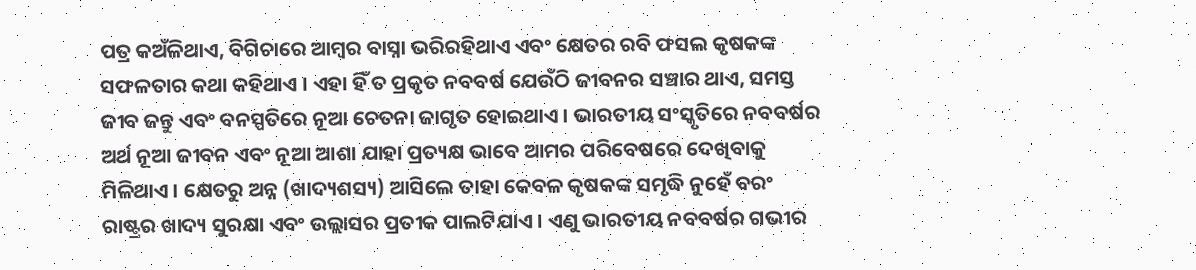ପତ୍ର କଅଁଳିଥାଏ, ବିଗିଚାରେ ଆମ୍ବର ବାସ୍ନା ଭରିରହିଥାଏ ଏବଂ କ୍ଷେତର ରବି ଫସଲ କୃଷକଙ୍କ ସଫଳତାର କଥା କହିଥାଏ । ଏହା ହିଁ ତ ପ୍ରକୃତ ନବବର୍ଷ ଯେଉଁଠି ଜୀବନର ସଞ୍ଚାର ଥାଏ, ସମସ୍ତ ଜୀବ ଜନ୍ତୁ ଏବଂ ବନସ୍ପତିରେ ନୂଆ ଚେତନା ଜାଗୃତ ହୋଇଥାଏ । ଭାରତୀୟ ସଂସ୍କୃତିରେ ନବବର୍ଷର ଅର୍ଥ ନୂଆ ଜୀବନ ଏବଂ ନୂଆ ଆଶା ଯାହା ପ୍ରତ୍ୟକ୍ଷ ଭାବେ ଆମର ପରିବେଷରେ ଦେଖିବାକୁ ମିଳିଥାଏ । କ୍ଷେତରୁ ଅନ୍ନ (ଖାଦ୍ୟଶସ୍ୟ) ଆସିଲେ ତାହା କେବଳ କୃଷକଙ୍କ ସମୃଦ୍ଧି ନୁହେଁ ବରଂ ରାଷ୍ଟ୍ରର ଖାଦ୍ୟ ସୁରକ୍ଷା ଏବଂ ଉଲ୍ଲାସର ପ୍ରତୀକ ପାଲଟିଯାଏ । ଏଣୁ ଭାରତୀୟ ନବବର୍ଷର ଗଭୀର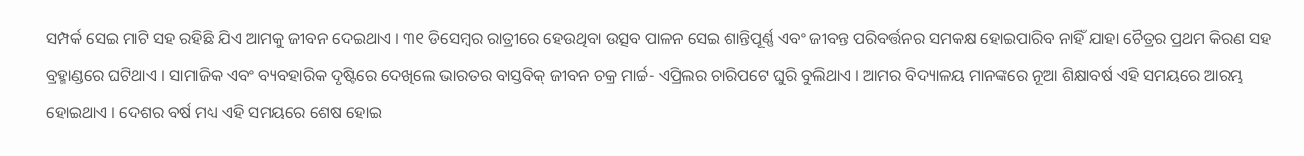ସମ୍ପର୍କ ସେଇ ମାଟି ସହ ରହିଛି ଯିଏ ଆମକୁ ଜୀବନ ଦେଇଥାଏ । ୩୧ ଡିସେମ୍ବର ରାତ୍ରୀରେ ହେଉଥିବା ଉତ୍ସବ ପାଳନ ସେଇ ଶାନ୍ତିପୂର୍ଣ୍ଣ ଏବଂ ଜୀବନ୍ତ ପରିବର୍ତ୍ତନର ସମକକ୍ଷ ହୋଇପାରିବ ନାହିଁ ଯାହା ଚୈତ୍ରର ପ୍ରଥମ କିରଣ ସହ ବ୍ରହ୍ମାଣ୍ଡରେ ଘଟିଥାଏ । ସାମାଜିକ ଏବଂ ବ୍ୟବହାରିକ ଦୃଷ୍ଟିରେ ଦେଖିଲେ ଭାରତର ବାସ୍ତବିକ୍ ଜୀବନ ଚକ୍ର ମାର୍ଚ୍ଚ- ଏପ୍ରିଲର ଚାରିପଟେ ଘୁରି ବୁଲିଥାଏ । ଆମର ବିଦ୍ୟାଳୟ ମାନଙ୍କରେ ନୂଆ ଶିକ୍ଷାବର୍ଷ ଏହି ସମୟରେ ଆରମ୍ଭ ହୋଇଥାଏ । ଦେଶର ବର୍ଷ ମଧ୍ୟ ଏହି ସମୟରେ ଶେଷ ହୋଇ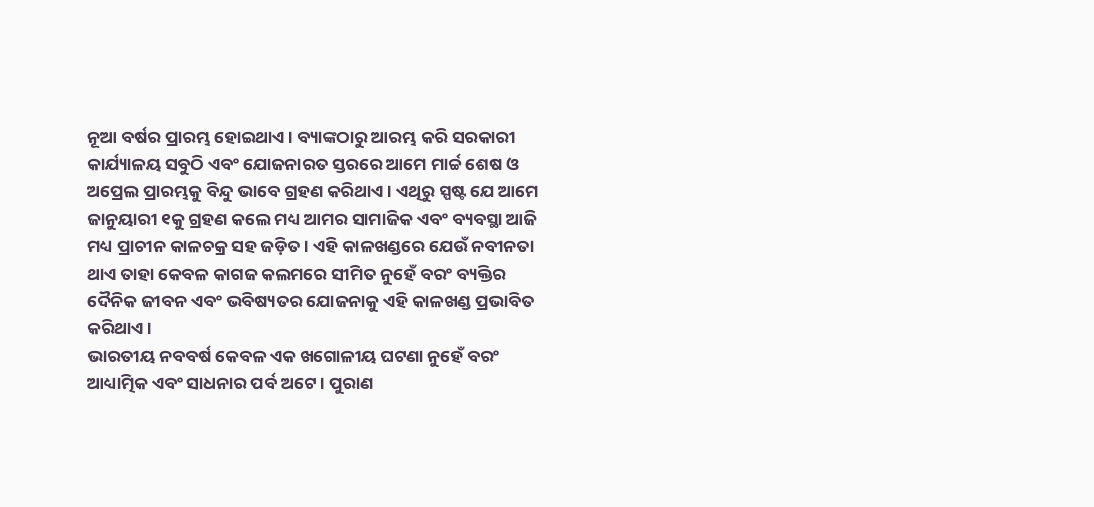ନୂଆ ବର୍ଷର ପ୍ରାରମ୍ଭ ହୋଇଥାଏ । ବ୍ୟାଙ୍କଠାରୁ ଆରମ୍ଭ କରି ସରକାରୀ କାର୍ଯ୍ୟାଳୟ ସବୁଠି ଏବଂ ଯୋଜନାରତ ସ୍ତରରେ ଆମେ ମାର୍ଚ୍ଚ ଶେଷ ଓ ଅପ୍ରେଲ ପ୍ରାରମ୍ଭକୁ ବିନ୍ଦୁ ଭାବେ ଗ୍ରହଣ କରିଥାଏ । ଏଥିରୁ ସ୍ପଷ୍ଟ ଯେ ଆମେ ଜାନୁୟାରୀ ୧କୁ ଗ୍ରହଣ କଲେ ମଧ୍ୟ ଆମର ସାମାଜିକ ଏବଂ ବ୍ୟବସ୍ଥା ଆଜି ମଧ୍ୟ ପ୍ରାଚୀନ କାଳଚକ୍ର ସହ ଜଡ଼ିତ । ଏହି କାଳଖଣ୍ଡରେ ଯେଉଁ ନବୀନତା ଥାଏ ତାହା କେବଳ କାଗଜ କଲମରେ ସୀମିତ ନୁହେଁ ବରଂ ବ୍ୟକ୍ତିର ଦୈନିକ ଜୀବନ ଏବଂ ଭବିଷ୍ୟତର ଯୋଜନାକୁ ଏହି କାଳଖଣ୍ଡ ପ୍ରଭାବିତ କରିଥାଏ ।
ଭାରତୀୟ ନବବର୍ଷ କେବଳ ଏକ ଖଗୋଳୀୟ ଘଟଣା ନୁହେଁ ବରଂ ଆଧ୍ୟାତ୍ମିକ ଏବଂ ସାଧନାର ପର୍ବ ଅଟେ । ପୁରାଣ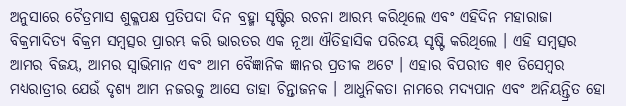ଅନୁସାରେ ଚୈତ୍ରମାସ ଶୁକ୍ଳପକ୍ଷ ପ୍ରତିପଦା ଦିନ ବ୍ରହ୍ମା ସୃଷ୍ଟିର ରଚନା ଆରମ୍ଭ କରିଥିଲେ ଏବଂ ଏହିଦିନ ମହାରାଜା ବିକ୍ରମାଦିତ୍ୟ ବିକ୍ରମ ସମ୍ବତ୍ସର ପ୍ରାରମ୍ଭ କରି ଭାରତର ଏକ ନୂଆ ଐତିହାସିକ ପରିଚୟ ସୃଷ୍ଟି କରିଥିଲେ । ଏହି ସମ୍ବତ୍ସର ଆମର ବିଜୟ, ଆମର ସ୍ୱାଭିମାନ ଏବଂ ଆମ ବୈଜ୍ଞାନିକ ଜ୍ଞାନର ପ୍ରତୀକ ଅଟେ । ଏହାର ବିପରୀତ ୩୧ ଡିସେମ୍ବର ମଧ୍ୟରାତ୍ରୀର ଯେଉଁ ଦୃଶ୍ୟ ଆମ ନଜରକୁ ଆସେ ତାହା ଚିନ୍ତାଜନକ । ଆଧୁନିକତା ନାମରେ ମଦ୍ୟପାନ ଏବଂ ଅନିୟନ୍ତ୍ରିତ ହୋ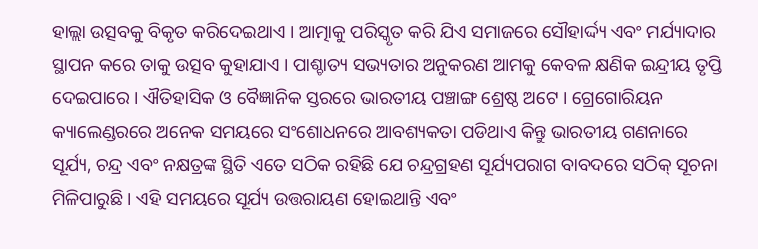ହାଲ୍ଲା ଉତ୍ସବକୁ ବିକୃତ କରିଦେଇଥାଏ । ଆତ୍ମାକୁ ପରିସ୍କୃତ କରି ଯିଏ ସମାଜରେ ସୌହାର୍ଦ୍ଦ୍ୟ ଏବଂ ମର୍ଯ୍ୟାଦାର ସ୍ଥାପନ କରେ ତାକୁ ଉତ୍ସବ କୁହାଯାଏ । ପାଶ୍ଚାତ୍ୟ ସଭ୍ୟତାର ଅନୁକରଣ ଆମକୁ କେବଳ କ୍ଷଣିକ ଇନ୍ଦ୍ରୀୟ ତୃପ୍ତି ଦେଇପାରେ । ଐତିହାସିକ ଓ ବୈଜ୍ଞାନିକ ସ୍ତରରେ ଭାରତୀୟ ପଞ୍ଚାଙ୍ଗ ଶ୍ରେଷ୍ଠ ଅଟେ । ଗ୍ରେଗୋରିୟନ କ୍ୟାଲେଣ୍ଡରରେ ଅନେକ ସମୟରେ ସଂଶୋଧନରେ ଆବଶ୍ୟକତା ପଡିଥାଏ କିନ୍ତୁ ଭାରତୀୟ ଗଣନାରେ ସୂର୍ଯ୍ୟ, ଚନ୍ଦ୍ର ଏବଂ ନକ୍ଷତ୍ରଙ୍କ ସ୍ଥିତି ଏତେ ସଠିକ ରହିଛି ଯେ ଚନ୍ଦ୍ରଗ୍ରହଣ ସୂର୍ଯ୍ୟପରାଗ ବାବଦରେ ସଠିକ୍ ସୂଚନା ମିଳିପାରୁଛି । ଏହି ସମୟରେ ସୂର୍ଯ୍ୟ ଉତ୍ତରାୟଣ ହୋଇଥାନ୍ତି ଏବଂ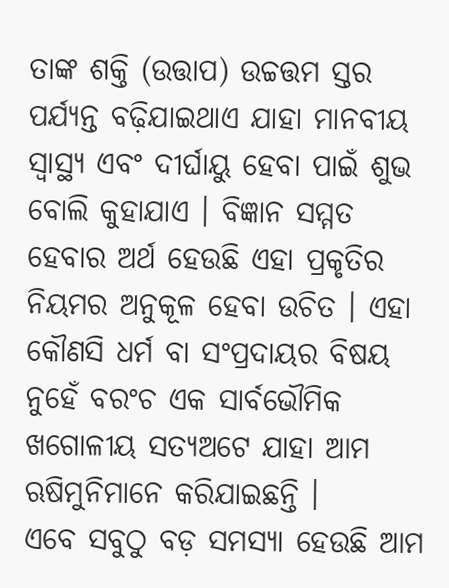ତାଙ୍କ ଶକ୍ତି (ଉତ୍ତାପ) ଉଚ୍ଚତ୍ତମ ସ୍ତର ପର୍ଯ୍ୟନ୍ତ ବଢ଼ିଯାଇଥାଏ ଯାହା ମାନବୀୟ ସ୍ୱାସ୍ଥ୍ୟ ଏବଂ ଦୀର୍ଘାୟୁ ହେବା ପାଇଁ ଶୁଭ ବୋଲି କୁହାଯାଏ । ବିଜ୍ଞାନ ସମ୍ମତ ହେବାର ଅର୍ଥ ହେଉଛି ଏହା ପ୍ରକୃତିର ନିୟମର ଅନୁକୂଳ ହେବା ଉଚିତ । ଏହା କୌଣସି ଧର୍ମ ବା ସଂପ୍ରଦାୟର ବିଷୟ ନୁହେଁ ବରଂଚ ଏକ ସାର୍ବଭୌମିକ ଖଗୋଳୀୟ ସତ୍ୟଅଟେ ଯାହା ଆମ ଋଷିମୁନିମାନେ କରିଯାଇଛନ୍ତି ।
ଏବେ ସବୁଠୁ ବଡ଼ ସମସ୍ୟା ହେଉଛି ଆମ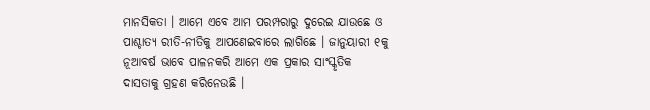ମାନସିକତା । ଆମେ ଏବେ ଆମ ପରମ୍ପରାରୁ ଦୁରେଇ ଯାଉଛେ ଓ ପାଶ୍ଚାତ୍ୟ ରୀତି-ନୀତିକୁ ଆପଣେଇବାରେ ଲାଗିଛେ । ଜାନୁୟାରୀ ୧କୁ ନୂଆବର୍ଷ ଭାବେ ପାଳନକରି ଆମେ ଏକ ପ୍ରକାର ସାଂସ୍କୃତିକ ଦାସତାକୁ ଗ୍ରହଣ କରିନେଉଛି ।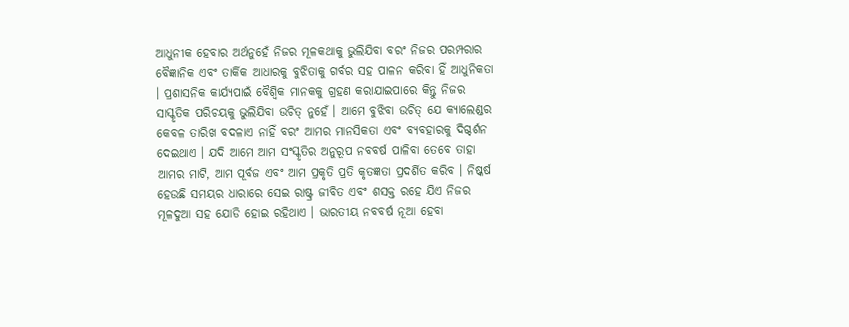ଆଧୁନୀକ ହେବାର ଅର୍ଥନୁହେଁ ନିଜର ମୂଳକଥାକୁ ଭୁଲିଯିବା ବରଂ ନିଜର ପରମ୍ପରାର ବୈଜ୍ଞାନିକ ଏବଂ ତାର୍କିକ ଆଧାରକୁ ବୁଝିତାକୁ ଗର୍ବର ସହ ପାଳନ କରିବା ହିଁ ଆଧୁନିକତା । ପ୍ରଶାସନିକ କାର୍ଯ୍ୟପାଇଁ ବୈଶ୍ୱିକ ମାନକକୁ ଗ୍ରହଣ କରାଯାଇପାରେ କିନ୍ତୁ ନିଜର ସାସ୍କୃତିକ ପରିଚୟକୁ ଭୁଲିଯିବା ଉଚିତ୍ ନୁହେଁ । ଆମେ ବୁଝିବା ଉଚିତ୍ ଯେ କ୍ୟାଲେଣ୍ଡର କେବଳ ତାରିଖ ବଦଳାଏ ନାହିଁ ବରଂ ଆମର ମାନସିକତା ଏବଂ ବ୍ୟବହାରକୁ ଦିଗ୍ଦର୍ଶନ ଦେଇଥାଏ । ଯଦି ଆମେ ଆମ ସଂସ୍କୃତିର ଅନୁରୂପ ନବବର୍ଷ ପାଳିବା ତେବେ ତାହା ଆମର ମାଟି, ଆମ ପୂର୍ବଜ ଏବଂ ଆମ ପ୍ରକୃତି ପ୍ରତି କୃତଜ୍ଞତା ପ୍ରଦର୍ଶିତ କରିବ । ନିଷ୍କର୍ଷ ହେଉଛି ସମୟର ଧାରାରେ ସେଇ ରାଷ୍ଟ୍ର ଜୀବିତ ଏବଂ ଶସକ୍ତ ରହେ ଯିଏ ନିଜର ମୂଳଦୁଆ ସହ ଯୋଡି ହୋଇ ରହିଥାଏ । ଭାରତୀୟ ନବବର୍ଷ ନୂଆ ହେବା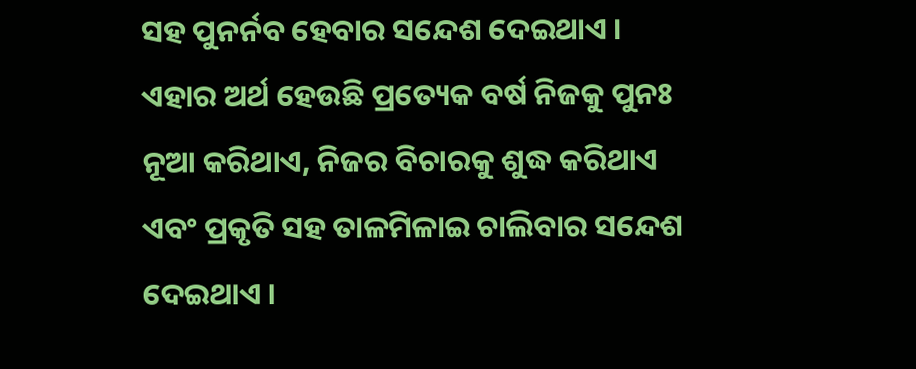ସହ ପୁନର୍ନବ ହେବାର ସନ୍ଦେଶ ଦେଇଥାଏ । ଏହାର ଅର୍ଥ ହେଉଛି ପ୍ରତ୍ୟେକ ବର୍ଷ ନିଜକୁ ପୁନଃ ନୂଆ କରିଥାଏ, ନିଜର ବିଚାରକୁ ଶୁଦ୍ଧ କରିଥାଏ ଏବଂ ପ୍ରକୃତି ସହ ତାଳମିଳାଇ ଚାଲିବାର ସନ୍ଦେଶ ଦେଇଥାଏ ।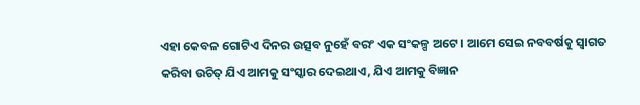ଏହା କେବଳ ଗୋଟିଏ ଦିନର ଉତ୍ସବ ନୁହେଁ ବରଂ ଏକ ସଂକଳ୍ପ ଅଟେ । ଆମେ ସେଇ ନବବର୍ଷକୁ ସ୍ୱାଗତ କରିବା ଉଚିତ୍ ଯିଏ ଆମକୁ ସଂସ୍କାର ଦେଇଥାଏ, ଯିଏ ଆମକୁ ବିଜ୍ଞାନ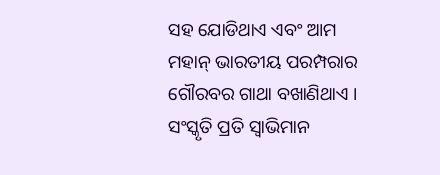ସହ ଯୋଡିଥାଏ ଏବଂ ଆମ ମହାନ୍ ଭାରତୀୟ ପରମ୍ପରାର ଗୌରବର ଗାଥା ବଖାଣିଥାଏ । ସଂସ୍କୃତି ପ୍ରତି ସ୍ୱାଭିମାନ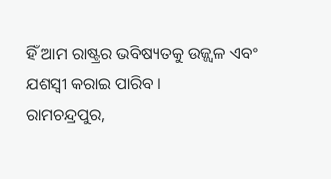ହିଁ ଆମ ରାଷ୍ଟ୍ରର ଭବିଷ୍ୟତକୁ ଉଜ୍ଜ୍ୱଳ ଏବଂ ଯଶସ୍ୱୀ କରାଇ ପାରିବ ।
ରାମଚନ୍ଦ୍ରପୁର,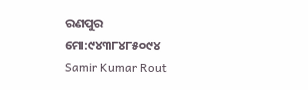ରଣପୁର
ମୋ:୯୪୩୮୪୮୫୦୯୪
Samir Kumar Rout